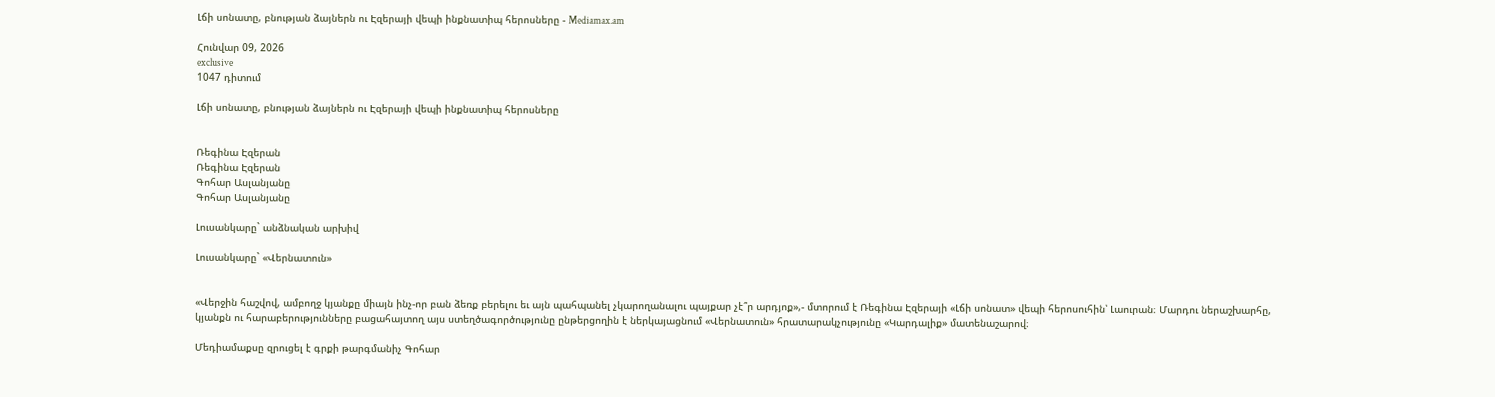Լճի սոնատը, բնության ձայներն ու Էզերայի վեպի ինքնատիպ հերոսները - Mediamax.am

Հունվար 09, 2026
exclusive
1047 դիտում

Լճի սոնատը, բնության ձայներն ու Էզերայի վեպի ինքնատիպ հերոսները


Ռեգինա Էզերան
Ռեգինա Էզերան
Գոհար Ասլանյանը
Գոհար Ասլանյանը

Լուսանկարը` անձնական արխիվ

Լուսանկարը` «Վերնատուն»


«Վերջին հաշվով, ամբողջ կյանքը միայն ինչ-որ բան ձեռք բերելու եւ այն պահպանել չկարողանալու պայքար չէ՞ր արդյոք»,- մտորում է Ռեգինա Էզերայի «Լճի սոնատ» վեպի հերոսուհին՝ Լաուրան։ Մարդու ներաշխարհը, կյանքն ու հարաբերությունները բացահայտող այս ստեղծագործությունը ընթերցողին է ներկայացնում «Վերնատուն» հրատարակչությունը «Կարդալիք» մատենաշարով։

Մեդիամաքսը զրուցել է գրքի թարգմանիչ Գոհար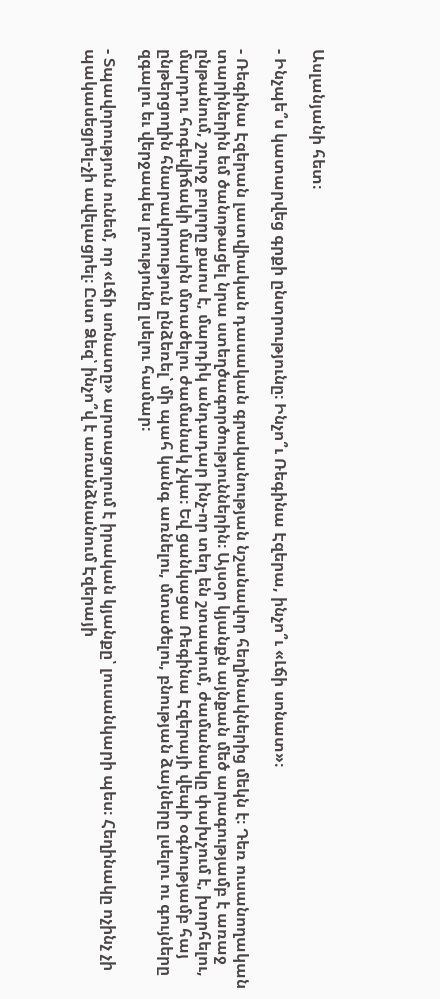Ասլանյանի հետ։

- Ինչպե՞ս կատարվեց գրքի ընտրությունը։ Ինչո՞ւ Ռեգինա Էզերա, ինչո՞ւ «Լճի սոնատ»։

- Ռեգինա Էզերան լատվիական դասական գրականության նշանավոր հեղինակներից մեկն է։ Դեռ ուսանողական տարիներին եմ ծանոթացել նրա ստեղծագործություններին։ Այսօր կյանքն այնքան մեծ արագությամբ է առաջ ընթանում, շուրջ բոլորը քաոս է, մարդիկ անդադար ինչ-որ տեղ են շտապում, ժամանակը փախչում է, խորհելու, մարդու հոգեվիճակի մասին մտածելու ժամանակ չկա։ Եվ ցանկացա Ռեգինա Էզերայի վեպի օգնությամբ հայ ընթերցողին հնարավորություն ընձեռել՝ մի պահ կանգ առնելու, մտածելու, բնության ձայները լսելու ու գույները զգալու եւ վերջապես լռությունը լսելու համար։

- Տպավորություն ունեմ, որ «Լճի սոնատը» արտացոլում է իրական կյանքը՝ լուսանկարի պես։ Հեղինակը ոչինչ չի պակասեցրել-չի ավելացրել։ Ըստ Ձեզ՝ ինչո՞վ է առանձնանում Էզերայի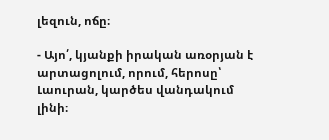լեզուն, ոճը։

- Այո՛, կյանքի իրական առօրյան է արտացոլում, որում, հերոսը՝ Լաուրան, կարծես վանդակում լինի։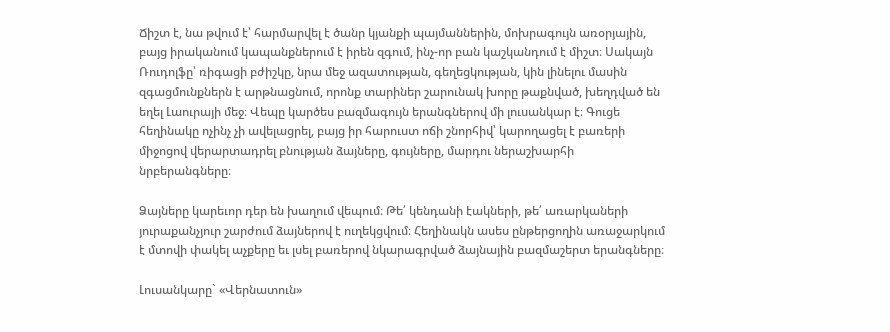Ճիշտ է, նա թվում է՝ հարմարվել է ծանր կյանքի պայմաններին, մոխրագույն առօրյային, բայց իրականում կապանքներում է իրեն զգում, ինչ-որ բան կաշկանդում է միշտ։ Սակայն Ռուդոլֆը՝ ռիգացի բժիշկը, նրա մեջ ազատության, գեղեցկության, կին լինելու մասին զգացմունքներն է արթնացնում, որոնք տարիներ շարունակ խորը թաքնված, խեղդված են եղել Լաուրայի մեջ։ Վեպը կարծես բազմագույն երանգներով մի լուսանկար է։ Գուցե հեղինակը ոչինչ չի ավելացրել, բայց իր հարուստ ոճի շնորհիվ՝ կարողացել է բառերի միջոցով վերարտադրել բնության ձայները, գույները, մարդու ներաշխարհի նրբերանգները։

Ձայները կարեւոր դեր են խաղում վեպում։ Թե՛ կենդանի էակների, թե՛ առարկաների յուրաքանչյուր շարժում ձայներով է ուղեկցվում։ Հեղինակն ասես ընթերցողին առաջարկում է մտովի փակել աչքերը եւ լսել բառերով նկարագրված ձայնային բազմաշերտ երանգները։

Լուսանկարը` «Վերնատուն»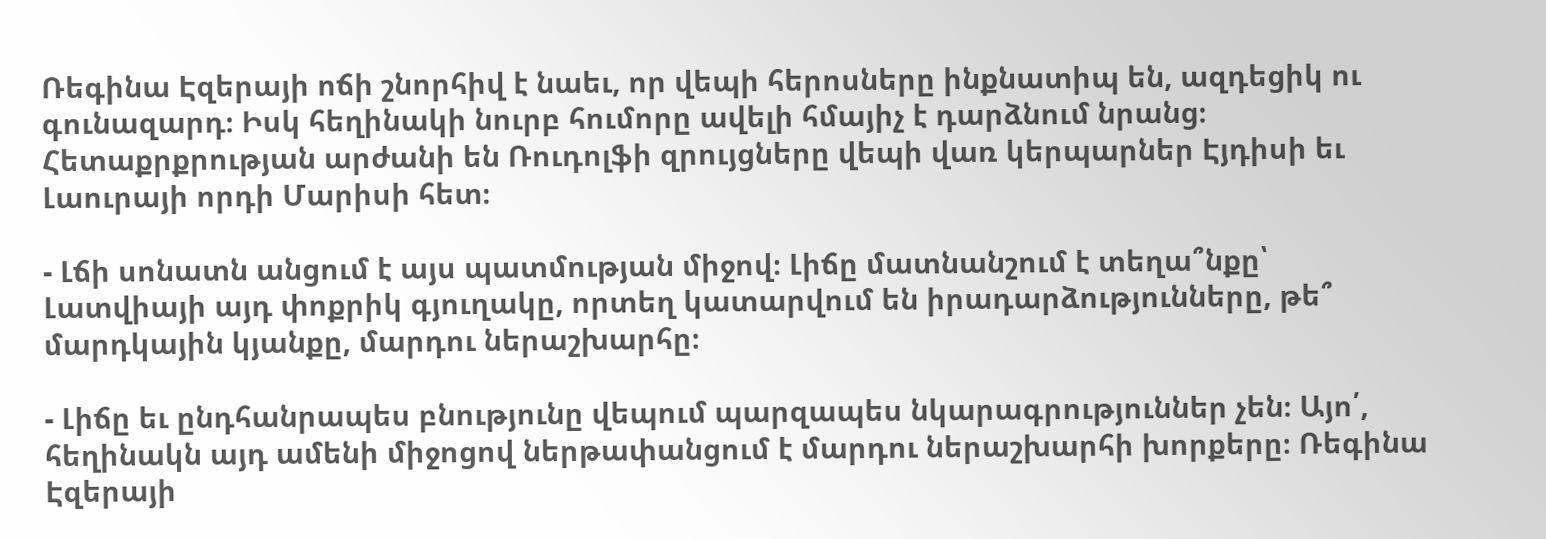Ռեգինա Էզերայի ոճի շնորհիվ է նաեւ, որ վեպի հերոսները ինքնատիպ են, ազդեցիկ ու գունազարդ։ Իսկ հեղինակի նուրբ հումորը ավելի հմայիչ է դարձնում նրանց։ Հետաքրքրության արժանի են Ռուդոլֆի զրույցները վեպի վառ կերպարներ Էյդիսի եւ Լաուրայի որդի Մարիսի հետ։

- Լճի սոնատն անցում է այս պատմության միջով։ Լիճը մատնանշում է տեղա՞նքը՝ Լատվիայի այդ փոքրիկ գյուղակը, որտեղ կատարվում են իրադարձությունները, թե՞ մարդկային կյանքը, մարդու ներաշխարհը։

- Լիճը եւ ընդհանրապես բնությունը վեպում պարզապես նկարագրություններ չեն։ Այո՛, հեղինակն այդ ամենի միջոցով ներթափանցում է մարդու ներաշխարհի խորքերը։ Ռեգինա Էզերայի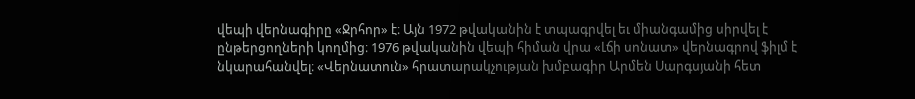վեպի վերնագիրը «Ջրհոր» է։ Այն 1972 թվականին է տպագրվել եւ միանգամից սիրվել է ընթերցողների կողմից։ 1976 թվականին վեպի հիման վրա «Լճի սոնատ» վերնագրով ֆիլմ է նկարահանվել։ «Վերնատուն» հրատարակչության խմբագիր Արմեն Սարգսյանի հետ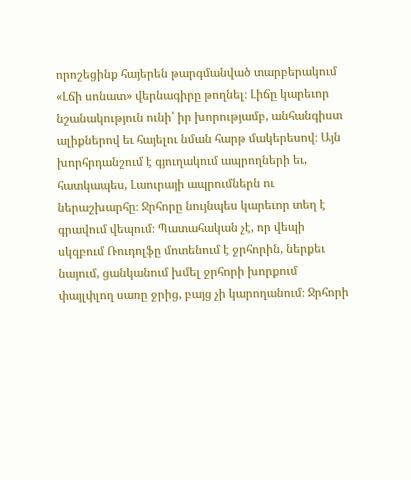որոշեցինք հայերեն թարգմանված տարբերակում «Լճի սոնատ» վերնագիրը թողնել։ Լիճը կարեւոր նշանակություն ունի՝ իր խորությամբ, անհանգիստ ալիքներով եւ հայելու նման հարթ մակերեսով։ Այն խորհրդանշում է գյուղակում ապրողների եւ, հատկապես, Լաուրայի ապրումներն ու ներաշխարհը։ Ջրհորը նույնպես կարեւոր տեղ է գրավում վեպում։ Պատահական չէ, որ վեպի սկզբում Ռուդոլֆը մոտենում է ջրհորին, ներքեւ նայում, ցանկանում խմել ջրհորի խորքում փայլփլող սառը ջրից, բայց չի կարողանում։ Ջրհորի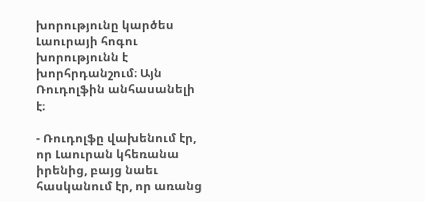խորությունը կարծես Լաուրայի հոգու խորությունն է խորհրդանշում։ Այն Ռուդոլֆին անհասանելի է։

- Ռուդոլֆը վախենում էր, որ Լաուրան կհեռանա իրենից, բայց նաեւ հասկանում էր, որ առանց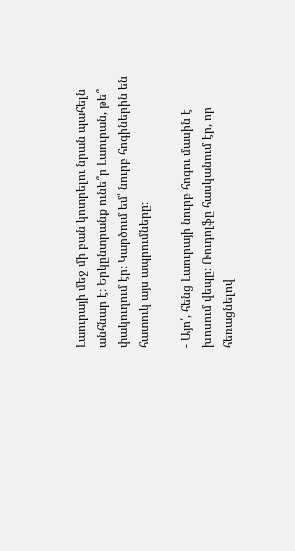Լաուրայի մեջ մի բան կոտրելու նրան պահելն անհնար է։ Երկընտրանք ունե՞ր Լաուրան, թե՞ փակուղում էր։ Կարծում եմ՝ նուրբ հոգիներին են հատուկ այս ապրումները։

- Այո՛, հենց Լաուրայի նուրբ հոգու մասին է խոսում վեպը։ Ռուդոլֆը հասկանում էր, որ հեռացնելով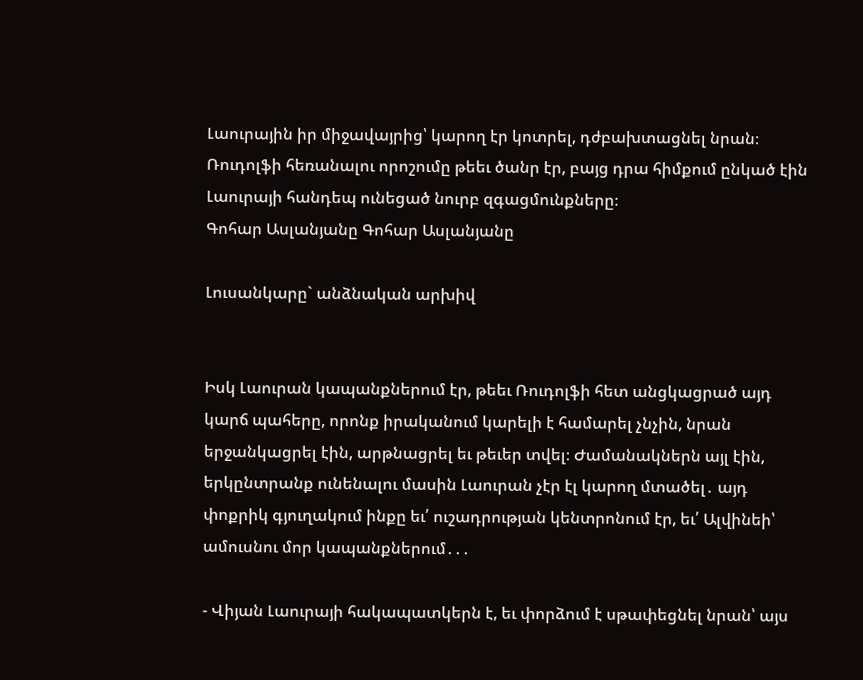Լաուրային իր միջավայրից՝ կարող էր կոտրել, դժբախտացնել նրան։ Ռուդոլֆի հեռանալու որոշումը թեեւ ծանր էր, բայց դրա հիմքում ընկած էին Լաուրայի հանդեպ ունեցած նուրբ զգացմունքները։
Գոհար Ասլանյանը Գոհար Ասլանյանը

Լուսանկարը` անձնական արխիվ


Իսկ Լաուրան կապանքներում էր, թեեւ Ռուդոլֆի հետ անցկացրած այդ կարճ պահերը, որոնք իրականում կարելի է համարել չնչին, նրան երջանկացրել էին, արթնացրել եւ թեւեր տվել։ Ժամանակներն այլ էին, երկընտրանք ունենալու մասին Լաուրան չէր էլ կարող մտածել․ այդ փոքրիկ գյուղակում ինքը եւ՛ ուշադրության կենտրոնում էր, եւ՛ Ալվինեի՝ ամուսնու մոր կապանքներում․․․

- Վիյան Լաուրայի հակապատկերն է, եւ փորձում է սթափեցնել նրան՝ այս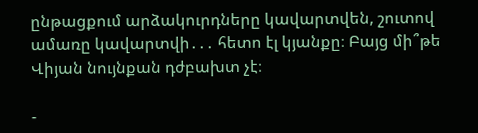ընթացքում արձակուրդները կավարտվեն, շուտով ամառը կավարտվի․․․ հետո էլ կյանքը։ Բայց մի՞թե Վիյան նույնքան դժբախտ չէ։

-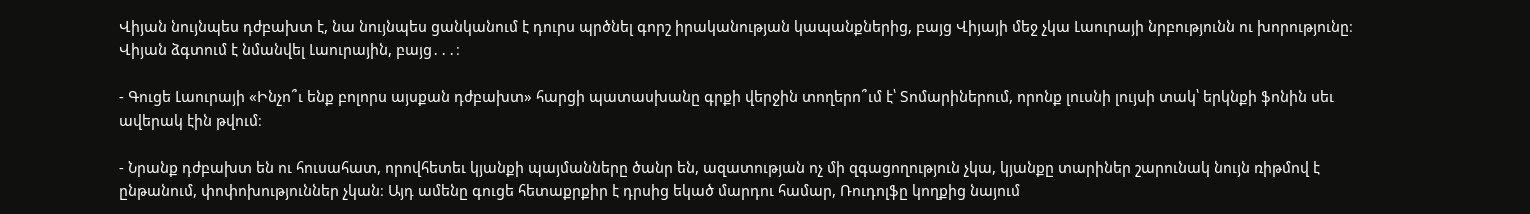Վիյան նույնպես դժբախտ է, նա նույնպես ցանկանում է դուրս պրծնել գորշ իրականության կապանքներից, բայց Վիյայի մեջ չկա Լաուրայի նրբությունն ու խորությունը։ Վիյան ձգտում է նմանվել Լաուրային, բայց․․․։

- Գուցե Լաուրայի «Ինչո՞ւ ենք բոլորս այսքան դժբախտ» հարցի պատասխանը գրքի վերջին տողերո՞ւմ է՝ Տոմարիներում, որոնք լուսնի լույսի տակ՝ երկնքի ֆոնին սեւ ավերակ էին թվում։

- Նրանք դժբախտ են ու հուսահատ, որովհետեւ կյանքի պայմանները ծանր են, ազատության ոչ մի զգացողություն չկա, կյանքը տարիներ շարունակ նույն ռիթմով է ընթանում, փոփոխություններ չկան։ Այդ ամենը գուցե հետաքրքիր է դրսից եկած մարդու համար, Ռուդոլֆը կողքից նայում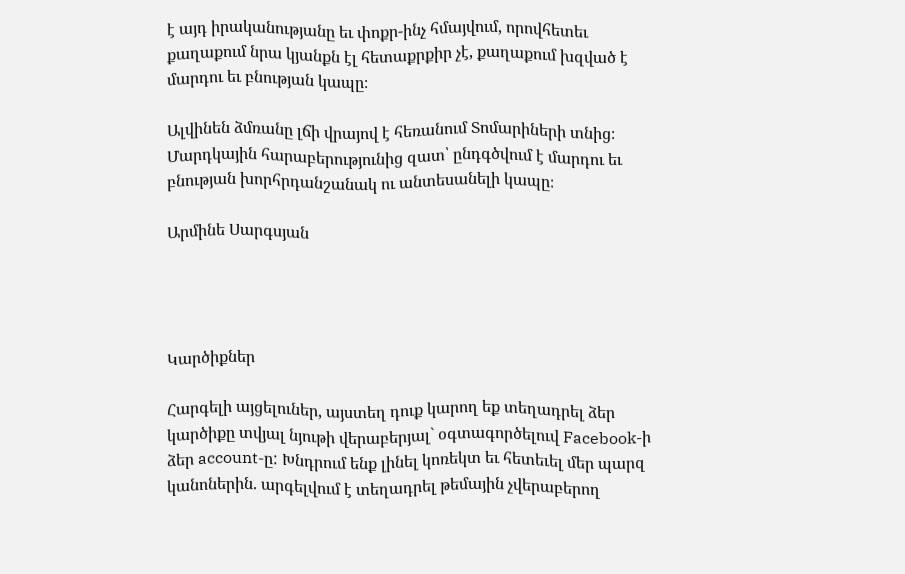է այդ իրականությանը եւ փոքր-ինչ հմայվում, որովհետեւ քաղաքում նրա կյանքն էլ հետաքրքիր չէ, քաղաքում խզված է մարդու եւ բնության կապը։

Ալվինեն ձմռանը լճի վրայով է հեռանում Տոմարիների տնից։ Մարդկային հարաբերությունից զատ՝ ընդգծվում է մարդու եւ բնության խորհրդանշանակ ու անտեսանելի կապը։

Արմինե Սարգսյան




Կարծիքներ

Հարգելի այցելուներ, այստեղ դուք կարող եք տեղադրել ձեր կարծիքը տվյալ նյութի վերաբերյալ` օգտագործելուվ Facebook-ի ձեր account-ը: Խնդրում ենք լինել կոռեկտ եւ հետեւել մեր պարզ կանոներին. արգելվում է տեղադրել թեմային չվերաբերող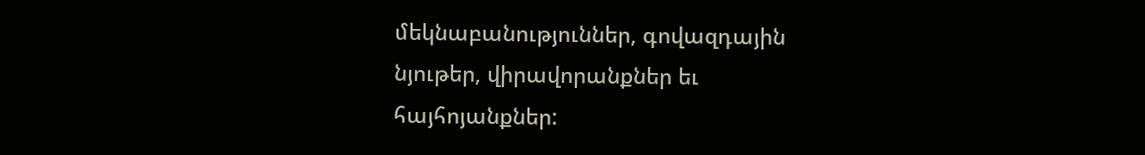մեկնաբանություններ, գովազդային նյութեր, վիրավորանքներ եւ հայհոյանքներ: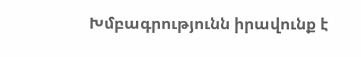Խմբագրությունն իրավունք է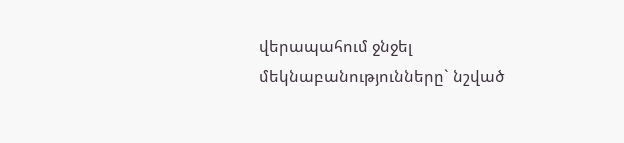վերապահում ջնջել մեկնաբանությունները` նշված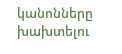կանոնները խախտելու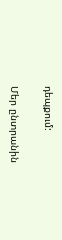դեպքում:

Մեր ընտրանին